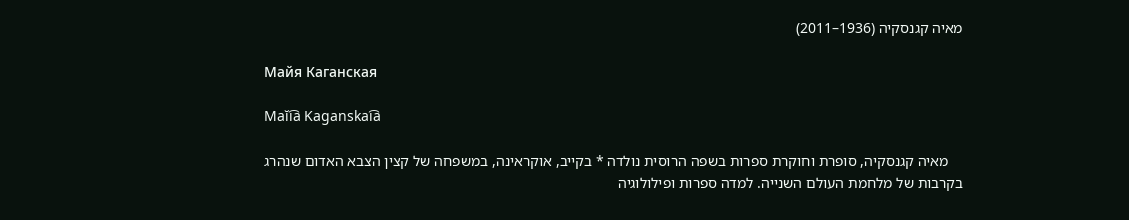מאיה קגנסקיה (1936–2011)

Майя Каганская

Maĭi︠a︡ Kaganskai︠a︡

    מאיה קגנסקיה, סופרת וחוקרת ספרות בשפה הרוסית נולדה * בקייב, אוקראינה, במשפחה של קצין הצבא האדום שנהרג בקרבות של מלחמת העולם השנייה. למדה ספרות ופילולוגיה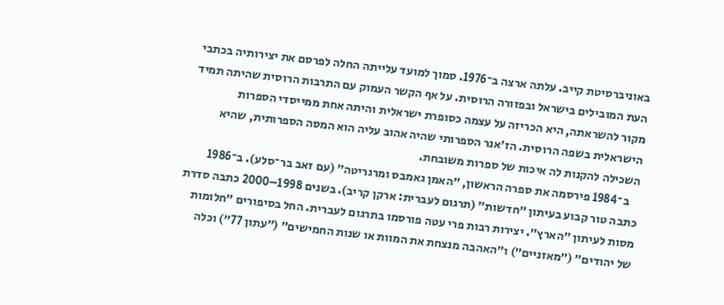באוניברסיטת קייב. עלתה ארצה ב־1976. סמוך למועד עלייתה החלה לפרסם את יצירותיה בכתבי העת המובילים בישראל ובפזורה הרוסית. על אף הקשר העמוק עם התרבות הרוסית שהיתה תמיד מקור להשראתה, היא הכריזה על עצמה כסופרת ישראלית והיתה אחת ממייסדי הספרות הישראלית בשפה הרוסית. הז׳אנר הספרותי שהיה אהוב עליה הוא המסה הספרותית, שהיא השכילה להקנות לה איכות של ספרות משובחת.
    ב־1984 פירסמה את ספרה הראשון, ״האמן גאמבס ומרגריטה״ (עם זאב בר־סלע). ב־1986 כתבה טור קבוע בעיתון ״חדשות״ (תרגום לעברית: ארקן קריב). בשנים 1998–2000 כתבה סדרת מסות לעיתון ״הארץ״. יצירות רבות פרי עטה פורסמו בתרגום לעברית. החל בסיפורים ״חלומות של יהודים״ (״מאזניים״) ו״האהבה מנצחת את המוות או שנות החמישים״ (״עתון 77״) וכלה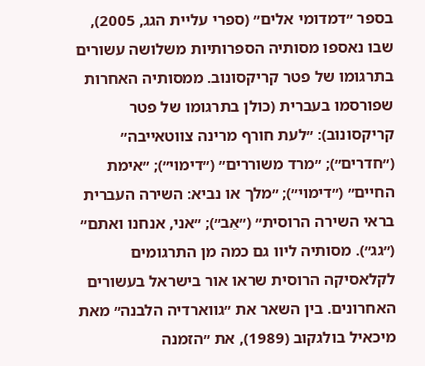בספר ״דמדומי אלים״ (ספרי עליית הגג, 2005), שבו נאספו מסותיה הספרותיות משלושה עשורים בתרגומו של פטר קריקסונוב. ממסותיה האחרות שפורסמו בעברית (כולן בתרגומו של פטר קריקסונוב): ״לעת חורף מרינה צווטאייבה״ (״חדרים״); ״מרד משוררים״ (״דימוי״); ״אימת החיים״ (״דימוי״); ״מלך או נביא: השירה העברית בראי השירה הרוסית״ (״אֵב״); ״אני, אנחנו ואתם״ (״גג״). מסותיה ליוו גם כמה מן התרגומים לקלאסיקה הרוסית שראו אור בישראל בעשורים האחרונים. בין השאר את ״גווארדיה הלבנה״ מאת מיכאיל בולגקוב (1989), את ״הזמנה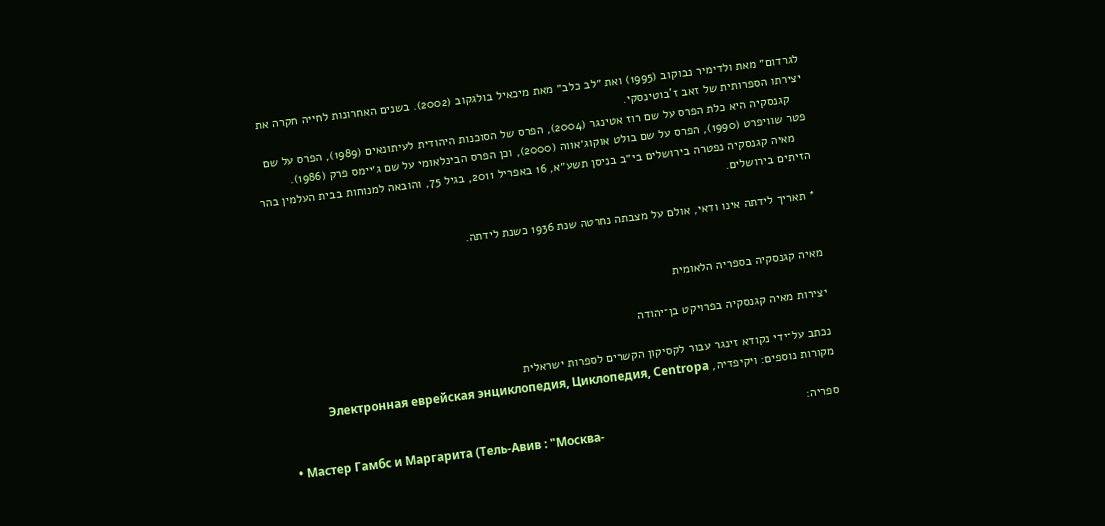לגרדום״ מאת ולדימיר נבוקוב (1995) ואת ״לב כלב״ מאת מיכאיל בולגקוב (2002). בשנים האחרונות לחייה חקרה את יצירתו הספרותית של זאב ז'בוטינסקי.
    קגנסקיה היא כלת הפרס על שם רוז אטינגר (2004), הפרס של הסוכנות היהודית לעיתונאים (1989), הפרס על שם פטר שוויפרט (1990), הפרס על שם בולט אוקוג׳אווה (2000), וכן הפרס הבינלאומי על שם ג׳יימס פרק (1986).
    מאיה קגנסקיה נפטרה בירושלים בי״ב בניסן תשע״א, 16 באפריל 2011, בגיל 75, והובאה למנוחות בבית העלמין בהר הזיתים בירושלים.

* תאריך לידתה אינו ודאי, אולם על מצבתה נחרטה שנת 1936 כשנת לידתה.


מאיה קגנסקיה בספריה הלאומית

יצירות מאיה קגנסקיה בפרויקט בן־יהודה

נכתב על־ידי נקודא זינגר עבור לקסיקון הקשרים לספרות ישראלית
מקורות נוספים: ויקיפדיה, Электронная еврейская энциклопедия, Циклопедия, Centropa

ספריה:
  • Мастер Гамбс и Маргарита (Тель-Авив : "Москва-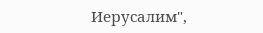Иерусалим",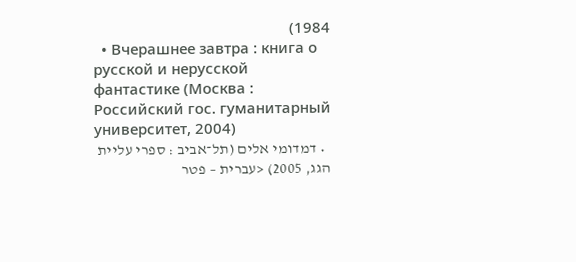1984)
  • Вчерашнее завтра : книга о русской и нерусской фантастике (Москва : Российский гос. гуманитарный университет, 2004)
  • דמדומי אלים (תל־אביב : ספרי עליית הגג, 2005) <עברית – פטר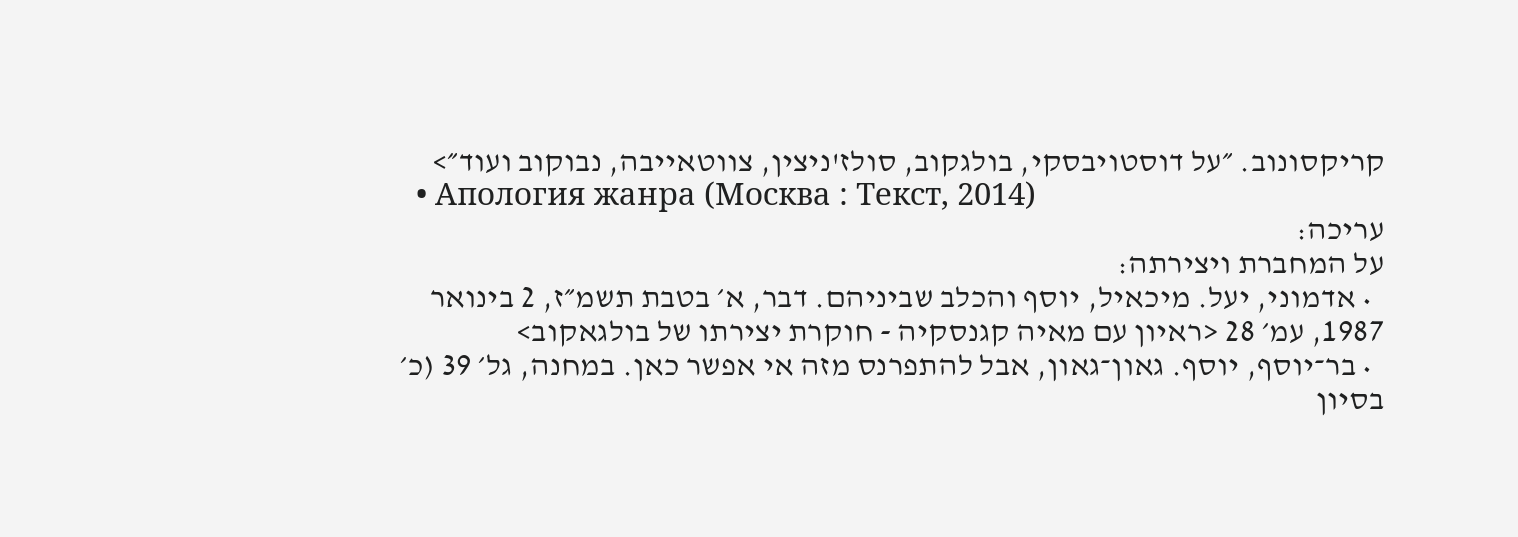קריקסונוב. ״על דוסטויבסקי, בולגקוב, סולז'ניצין, צווטאייבה, נבוקוב ועוד״>
  • Апология жанра (Москва : Текст, 2014)
עריכה:
על המחברת ויצירתה:
  • אדמוני, יעל. מיכאיל, יוסף והכלב שביניהם. דבר, א׳ בטבת תשמ״ז, 2 בינואר 1987, עמ׳ 28 <ראיון עם מאיה קגנסקיה - חוקרת יצירתו של בולגאקוב>
  • בר־יוסף, יוסף. גאון־גאון, אבל להתפרנס מזה אי אפשר כאן. במחנה, גל׳ 39 (כ׳ בסיון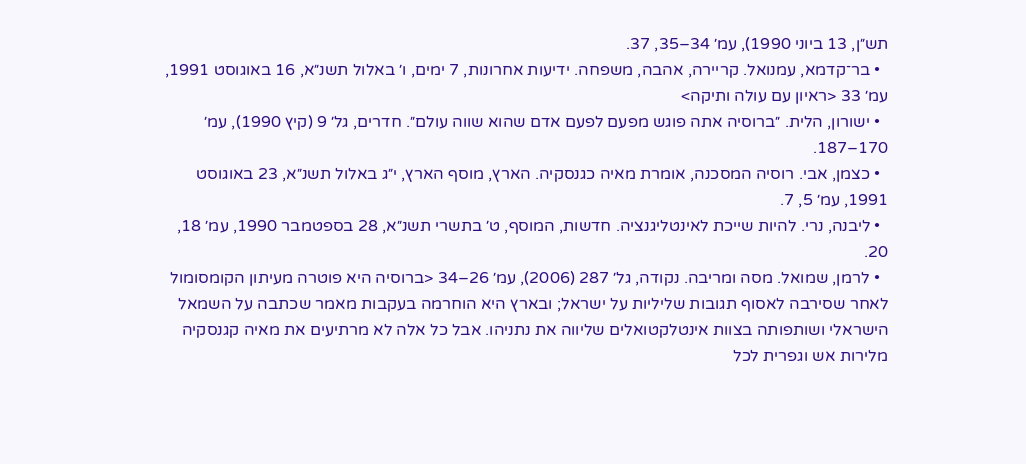תש״ן, 13 ביוני 1990), עמ׳ 34–35, 37.
  • בר־קדמא, עמנואל. קריירה, אהבה, משפחה. ידיעות אחרונות, 7 ימים, ו׳ באלול תשנ״א, 16 באוגוסט 1991, עמ׳ 33 <ראיון עם עולה ותיקה>
  • ישורון, הלית. ״ברוסיה אתה פוגש מפעם לפעם אדם שהוא שווה עולם״. חדרים, גל׳ 9 (קיץ 1990), עמ׳ 170–187.
  • כצמן, אבי. רוסיה המסכנה, אומרת מאיה כגנסקיה. הארץ, מוסף הארץ, י״ג באלול תשנ״א, 23 באוגוסט 1991, עמ׳ 5, 7.
  • ליבנה, נרי. להיות שייכת לאינטליגנציה. חדשות, המוסף, ט׳ בתשרי תשנ״א, 28 בספטמבר 1990, עמ׳ 18, 20.
  • לרמן, שמואל. מסה ומריבה. נקודה, גל׳ 287 (2006), עמ׳ 26–34 <ברוסיה היא פוטרה מעיתון הקומסומול לאחר שסירבה לאסוף תגובות שליליות על ישראל; ובארץ היא הוחרמה בעקבות מאמר שכתבה על השמאל הישראלי ושותפותה בצוות אינטלקטואלים שליווה את נתניהו. אבל כל אלה לא מרתיעים את מאיה קגנסקיה מלירות אש וגפרית לכל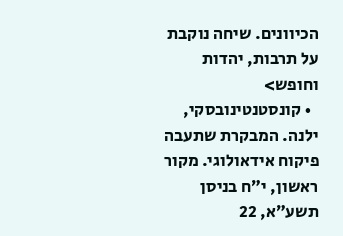הכיוונים. שיחה נוקבת על תרבות, יהדות וחופש>
  • קונסטנטינובסקי, ילנה. המבקרת שתעבה פיקוח אידאולוגי. מקור ראשון, י״ח בניסן תשע״א, 22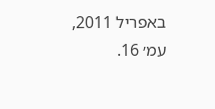באפריל 2011, עמ׳ 16.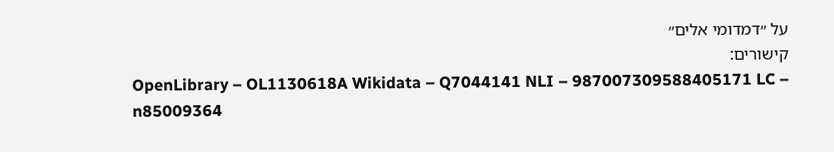על ״דמדומי אלים״
קישורים:
OpenLibrary – OL1130618A Wikidata – Q7044141 NLI – 987007309588405171 LC – n85009364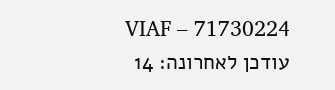VIAF – 71730224
עודכן לאחרונה: 14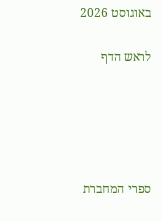באוגוסט 2026

לראש הדף





ספרי המחברת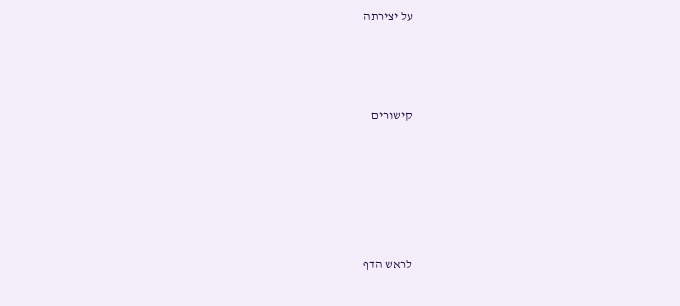על יצירתה



קישורים





לראש הדף